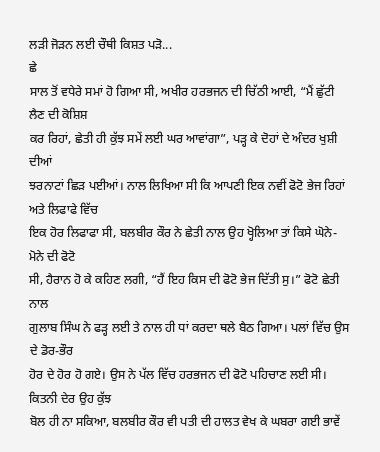ਲੜੀ ਜੋੜਨ ਲਈ ਚੌਥੀ ਕਿਸ਼ਤ ਪੜੋ...
ਛੇ
ਸਾਲ ਤੋਂ ਵਧੇਰੇ ਸਮਾਂ ਹੋ ਗਿਆ ਸੀ, ਅਖੀਰ ਹਰਭਜਨ ਦੀ ਚਿੱਠੀ ਆਈ, “ਮੈਂ ਛੁੱਟੀ ਲੈਣ ਦੀ ਕੋਸ਼ਿਸ਼
ਕਰ ਰਿਹਾਂ, ਛੇਤੀ ਹੀ ਕੁੱਝ ਸਮੇਂ ਲਈ ਘਰ ਆਵਾਂਗਾ”, ਪੜ੍ਹ ਕੇ ਦੋਹਾਂ ਦੇ ਅੰਦਰ ਖੁਸ਼ੀ ਦੀਆਂ
ਝਰਨਾਟਾਂ ਛਿੜ ਪਈਆਂ। ਨਾਲ ਲਿਖਿਆ ਸੀ ਕਿ ਆਪਣੀ ਇਕ ਨਵੀਂ ਫੋਟੋ ਭੇਜ ਰਿਹਾਂ ਅਤੇ ਲਿਫਾਫੇ ਵਿੱਚ
ਇਕ ਹੋਰ ਲਿਫਾਫਾ ਸੀ, ਬਲਬੀਰ ਕੌਰ ਨੇ ਛੇਤੀ ਨਾਲ ਉਹ ਖ੍ਹੋਲਿਆ ਤਾਂ ਕਿਸੇ ਘੋਨੇ-ਮੋਨੇ ਦੀ ਫੋਟੋ
ਸੀ, ਹੈਰਾਨ ਹੋ ਕੇ ਕਹਿਣ ਲਗੀ, “ਹੈਂ ਇਹ ਕਿਸ ਦੀ ਫੋਟੋ ਭੇਜ ਦਿੱਤੀ ਸੁ।” ਫੋਟੋ ਛੇਤੀ ਨਾਲ
ਗੁਲਾਬ ਸਿੰਘ ਨੇ ਫੜ੍ਹ ਲਈ ਤੇ ਨਾਲ ਹੀ ਧਾਂ ਕਰਦਾ ਥਲੇ ਬੈਠ ਗਿਆ। ਪਲਾਂ ਵਿੱਚ ਉਸ ਦੇ ਡੋਰ-ਭੌਰ
ਹੋਰ ਦੇ ਹੋਰ ਹੋ ਗਏ। ਉਸ ਨੇ ਪੱਲ ਵਿੱਚ ਹਰਭਜਨ ਦੀ ਫੋਟੋ ਪਹਿਚਾਣ ਲਈ ਸੀ। ਕਿਤਨੀ ਦੇਰ ਉਹ ਕੁੱਝ
ਬੋਲ ਹੀ ਨਾ ਸਕਿਆ, ਬਲਬੀਰ ਕੌਰ ਵੀ ਪਤੀ ਦੀ ਹਾਲਤ ਵੇਖ ਕੇ ਘਬਰਾ ਗਈ ਭਾਵੇਂ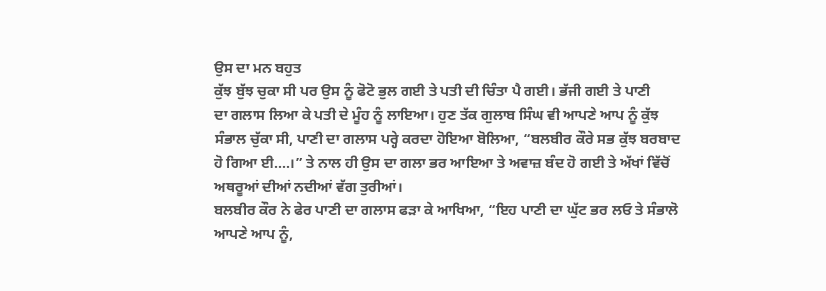ਉਸ ਦਾ ਮਨ ਬਹੁਤ
ਕੁੱਝ ਬੁੱਝ ਚੁਕਾ ਸੀ ਪਰ ਉਸ ਨੂੰ ਫੋਟੋ ਭੁਲ ਗਈ ਤੇ ਪਤੀ ਦੀ ਚਿੰਤਾ ਪੈ ਗਈ। ਭੱਜੀ ਗਈ ਤੇ ਪਾਣੀ
ਦਾ ਗਲਾਸ ਲਿਆ ਕੇ ਪਤੀ ਦੇ ਮੂੰਹ ਨੂੰ ਲਾਇਆ। ਹੁਣ ਤੱਕ ਗੁਲਾਬ ਸਿੰਘ ਵੀ ਆਪਣੇ ਆਪ ਨੂੰ ਕੁੱਝ
ਸੰਭਾਲ ਚੁੱਕਾ ਸੀ, ਪਾਣੀ ਦਾ ਗਲਾਸ ਪਰ੍ਹੇ ਕਰਦਾ ਹੋਇਆ ਬੋਲਿਆ, “ਬਲਬੀਰ ਕੌਰੇ ਸਭ ਕੁੱਝ ਬਰਬਾਦ
ਹੋ ਗਿਆ ਈ....।” ਤੇ ਨਾਲ ਹੀ ਉਸ ਦਾ ਗਲਾ ਭਰ ਆਇਆ ਤੇ ਅਵਾਜ਼ ਬੰਦ ਹੋ ਗਈ ਤੇ ਅੱਖਾਂ ਵਿੱਚੋਂ
ਅਥਰੂਆਂ ਦੀਆਂ ਨਦੀਆਂ ਵੱਗ ਤੁਰੀਆਂ।
ਬਲਬੀਰ ਕੌਰ ਨੇ ਫੇਰ ਪਾਣੀ ਦਾ ਗਲਾਸ ਫੜਾ ਕੇ ਆਖਿਆ, “ਇਹ ਪਾਣੀ ਦਾ ਘੁੱਟ ਭਰ ਲਓ ਤੇ ਸੰਭਾਲੋ
ਆਪਣੇ ਆਪ ਨੂੰ,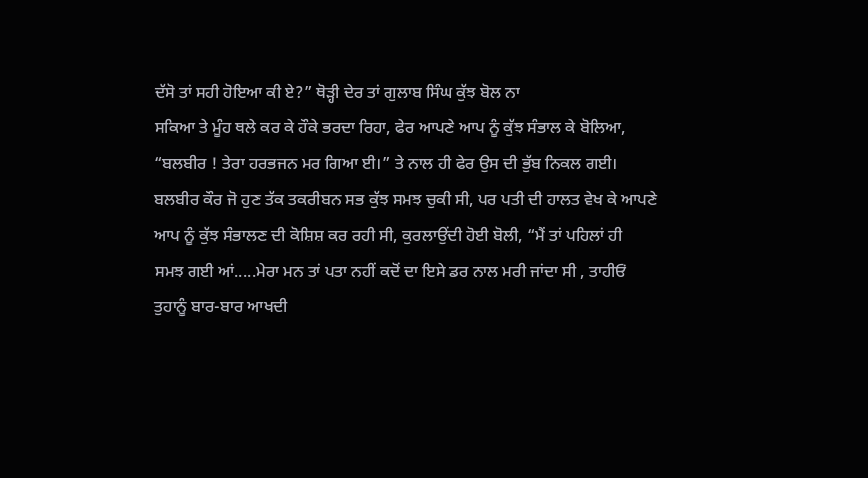ਦੱਸੋ ਤਾਂ ਸਹੀ ਹੋਇਆ ਕੀ ਏ?” ਥੋੜ੍ਹੀ ਦੇਰ ਤਾਂ ਗੁਲਾਬ ਸਿੰਘ ਕੁੱਝ ਬੋਲ ਨਾ
ਸਕਿਆ ਤੇ ਮੂੰਹ ਥਲੇ ਕਰ ਕੇ ਹੌਕੇ ਭਰਦਾ ਰਿਹਾ, ਫੇਰ ਆਪਣੇ ਆਪ ਨੂੰ ਕੁੱਝ ਸੰਭਾਲ ਕੇ ਬੋਲਿਆ,
“ਬਲਬੀਰ ! ਤੇਰਾ ਹਰਭਜਨ ਮਰ ਗਿਆ ਈ।” ਤੇ ਨਾਲ ਹੀ ਫੇਰ ਉਸ ਦੀ ਭੁੱਬ ਨਿਕਲ ਗਈ।
ਬਲਬੀਰ ਕੌਰ ਜੋ ਹੁਣ ਤੱਕ ਤਕਰੀਬਨ ਸਭ ਕੁੱਝ ਸਮਝ ਚੁਕੀ ਸੀ, ਪਰ ਪਤੀ ਦੀ ਹਾਲਤ ਵੇਖ ਕੇ ਆਪਣੇ
ਆਪ ਨੂੰ ਕੁੱਝ ਸੰਭਾਲਣ ਦੀ ਕੋਸ਼ਿਸ਼ ਕਰ ਰਹੀ ਸੀ, ਕੁਰਲਾਉਂਦੀ ਹੋਈ ਬੋਲੀ, “ਮੈਂ ਤਾਂ ਪਹਿਲਾਂ ਹੀ
ਸਮਝ ਗਈ ਆਂ.....ਮੇਰਾ ਮਨ ਤਾਂ ਪਤਾ ਨਹੀਂ ਕਦੋਂ ਦਾ ਇਸੇ ਡਰ ਨਾਲ ਮਰੀ ਜਾਂਦਾ ਸੀ , ਤਾਹੀਓਂ
ਤੁਹਾਨੂੰ ਬਾਰ-ਬਾਰ ਆਖਦੀ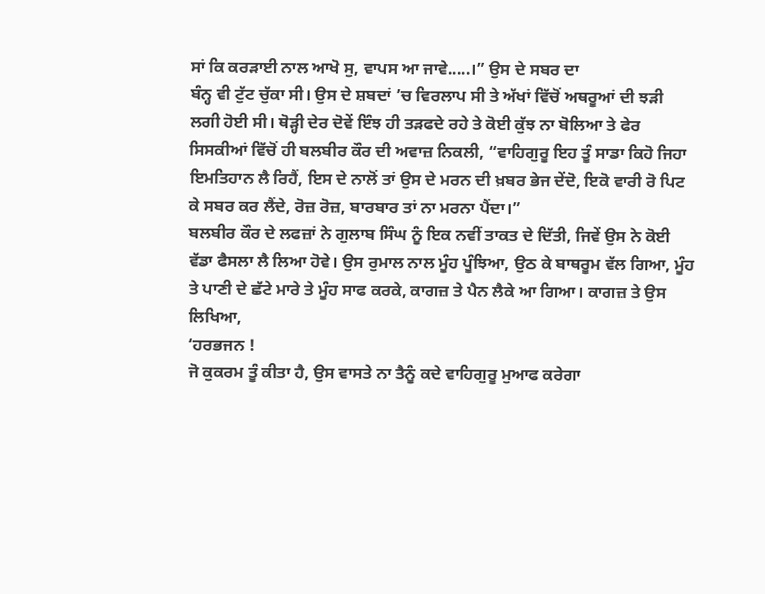ਸਾਂ ਕਿ ਕਰੜਾਈ ਨਾਲ ਆਖੋ ਸੁ, ਵਾਪਸ ਆ ਜਾਵੇ.....।” ਉਸ ਦੇ ਸਬਰ ਦਾ
ਬੰਨ੍ਹ ਵੀ ਟੁੱਟ ਚੁੱਕਾ ਸੀ। ਉਸ ਦੇ ਸ਼ਬਦਾਂ ’ਚ ਵਿਰਲਾਪ ਸੀ ਤੇ ਅੱਖਾਂ ਵਿੱਚੋਂ ਅਥਰੂਆਂ ਦੀ ਝੜੀ
ਲਗੀ ਹੋਈ ਸੀ। ਥੋੜ੍ਹੀ ਦੇਰ ਦੋਵੇਂ ਇੰਝ ਹੀ ਤੜਫਦੇ ਰਹੇ ਤੇ ਕੋਈ ਕੁੱਝ ਨਾ ਬੋਲਿਆ ਤੇ ਫੇਰ
ਸਿਸਕੀਆਂ ਵਿੱਚੋਂ ਹੀ ਬਲਬੀਰ ਕੌਰ ਦੀ ਅਵਾਜ਼ ਨਿਕਲੀ, “ਵਾਹਿਗੁਰੂ ਇਹ ਤੂੰ ਸਾਡਾ ਕਿਹੋ ਜਿਹਾ
ਇਮਤਿਹਾਨ ਲੈ ਰਿਹੈਂ, ਇਸ ਦੇ ਨਾਲੋਂ ਤਾਂ ਉਸ ਦੇ ਮਰਨ ਦੀ ਖ਼ਬਰ ਭੇਜ ਦੇਂਦੋ, ਇਕੋ ਵਾਰੀ ਰੋ ਪਿਟ
ਕੇ ਸਬਰ ਕਰ ਲੈਂਦੇ, ਰੋਜ਼ ਰੋਜ਼, ਬਾਰਬਾਰ ਤਾਂ ਨਾ ਮਰਨਾ ਪੈਂਦਾ।”
ਬਲਬੀਰ ਕੌਰ ਦੇ ਲਫਜ਼ਾਂ ਨੇ ਗੁਲਾਬ ਸਿੰਘ ਨੂੰ ਇਕ ਨਵੀਂ ਤਾਕਤ ਦੇ ਦਿੱਤੀ, ਜਿਵੇਂ ਉਸ ਨੇ ਕੋਈ
ਵੱਡਾ ਫੈਸਲਾ ਲੈ ਲਿਆ ਹੋਵੇ। ਉਸ ਰੁਮਾਲ ਨਾਲ ਮੂੰਹ ਪੂੰਝਿਆ, ਉਠ ਕੇ ਬਾਥਰੂਮ ਵੱਲ ਗਿਆ, ਮੂੰਹ
ਤੇ ਪਾਣੀ ਦੇ ਛੱਟੇ ਮਾਰੇ ਤੇ ਮੂੰਹ ਸਾਫ ਕਰਕੇ, ਕਾਗਜ਼ ਤੇ ਪੈਨ ਲੈਕੇ ਆ ਗਿਆ। ਕਾਗਜ਼ ਤੇ ਉਸ
ਲਿਖਿਆ,
‘ਹਰਭਜਨ !
ਜੋ ਕੁਕਰਮ ਤੂੰ ਕੀਤਾ ਹੈ, ਉਸ ਵਾਸਤੇ ਨਾ ਤੈਨੂੰ ਕਦੇ ਵਾਹਿਗੁਰੂ ਮੁਆਫ ਕਰੇਗਾ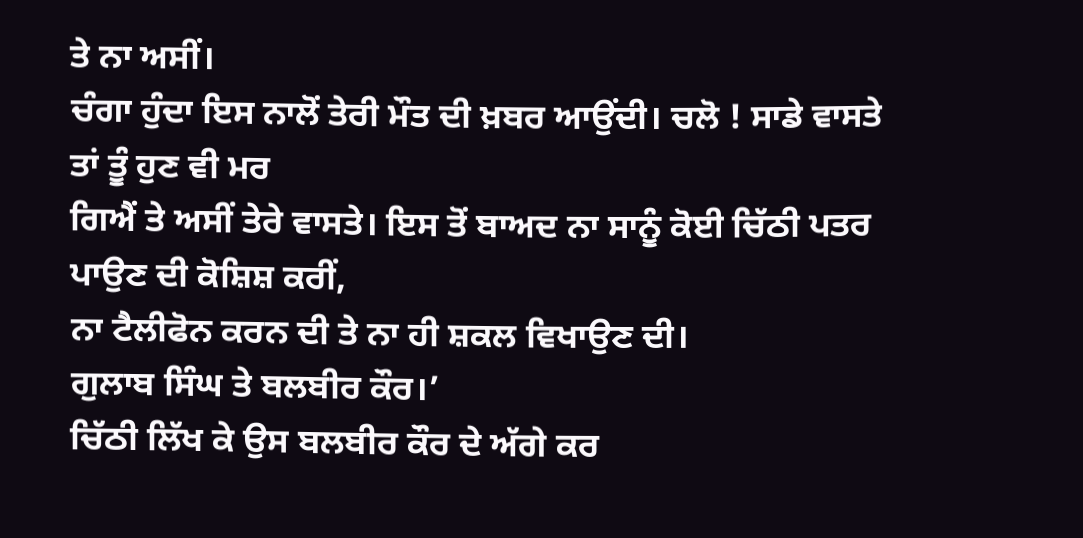ਤੇ ਨਾ ਅਸੀਂ।
ਚੰਗਾ ਹੁੰਦਾ ਇਸ ਨਾਲੋਂ ਤੇਰੀ ਮੌਤ ਦੀ ਖ਼ਬਰ ਆਉਂਦੀ। ਚਲੋ ! ਸਾਡੇ ਵਾਸਤੇ ਤਾਂ ਤੂੰ ਹੁਣ ਵੀ ਮਰ
ਗਿਐਂ ਤੇ ਅਸੀਂ ਤੇਰੇ ਵਾਸਤੇ। ਇਸ ਤੋਂ ਬਾਅਦ ਨਾ ਸਾਨੂੰ ਕੋਈ ਚਿੱਠੀ ਪਤਰ ਪਾਉਣ ਦੀ ਕੋਸ਼ਿਸ਼ ਕਰੀਂ,
ਨਾ ਟੈਲੀਫੋਨ ਕਰਨ ਦੀ ਤੇ ਨਾ ਹੀ ਸ਼ਕਲ ਵਿਖਾਉਣ ਦੀ।
ਗੁਲਾਬ ਸਿੰਘ ਤੇ ਬਲਬੀਰ ਕੌਰ।’
ਚਿੱਠੀ ਲਿੱਖ ਕੇ ਉਸ ਬਲਬੀਰ ਕੌਰ ਦੇ ਅੱਗੇ ਕਰ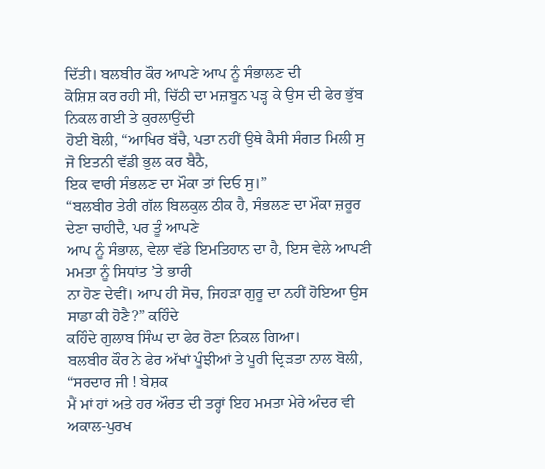ਦਿੱਤੀ। ਬਲਬੀਰ ਕੌਰ ਆਪਣੇ ਆਪ ਨੂੰ ਸੰਭਾਲਣ ਦੀ
ਕੋਸ਼ਿਸ਼ ਕਰ ਰਹੀ ਸੀ, ਚਿੱਠੀ ਦਾ ਮਜ਼ਬੂਨ ਪੜ੍ਹ ਕੇ ਉਸ ਦੀ ਫੇਰ ਭੁੱਬ ਨਿਕਲ ਗਈ ਤੇ ਕੁਰਲਾਉਂਦੀ
ਹੋਈ ਬੋਲੀ, “ਆਖਿਰ ਬੱਚੈ, ਪਤਾ ਨਹੀਂ ਉਥੇ ਕੈਸੀ ਸੰਗਤ ਮਿਲੀ ਸੁ ਜੋ ਇਤਨੀ ਵੱਡੀ ਭੁਲ ਕਰ ਬੈਠੈ,
ਇਕ ਵਾਰੀ ਸੰਭਲਣ ਦਾ ਮੌਕਾ ਤਾਂ ਦਿਓ ਸੁ।”
“ਬਲਬੀਰ ਤੇਰੀ ਗੱਲ ਬਿਲਕੁਲ ਠੀਕ ਹੈ, ਸੰਭਲਣ ਦਾ ਮੌਕਾ ਜ਼ਰੂਰ ਦੇਣਾ ਚਾਹੀਦੈ, ਪਰ ਤੂੰ ਆਪਣੇ
ਆਪ ਨੂੰ ਸੰਭਾਲ, ਵੇਲਾ ਵੱਡੇ ਇਮਤਿਹਾਨ ਦਾ ਹੈ, ਇਸ ਵੇਲੇ ਆਪਣੀ ਮਮਤਾ ਨੂੰ ਸਿਧਾਂਤ ’ਤੇ ਭਾਰੀ
ਨਾ ਹੋਣ ਦੇਵੀਂ। ਆਪ ਹੀ ਸੋਚ, ਜਿਹੜਾ ਗੁਰੂ ਦਾ ਨਹੀਂ ਹੋਇਆ ਉਸ ਸਾਡਾ ਕੀ ਹੋਣੈ?” ਕਹਿੰਦੇ
ਕਹਿੰਦੇ ਗੁਲਾਬ ਸਿੰਘ ਦਾ ਫੇਰ ਰੋਣਾ ਨਿਕਲ ਗਿਆ।
ਬਲਬੀਰ ਕੌਰ ਨੇ ਫੇਰ ਅੱਖਾਂ ਪੂੰਝੀਆਂ ਤੇ ਪੂਰੀ ਦ੍ਰਿੜਤਾ ਨਾਲ ਬੋਲੀ, “ਸਰਦਾਰ ਜੀ ! ਬੇਸ਼ਕ
ਮੈਂ ਮਾਂ ਹਾਂ ਅਤੇ ਹਰ ਔਰਤ ਦੀ ਤਰ੍ਹਾਂ ਇਹ ਮਮਤਾ ਮੇਰੇ ਅੰਦਰ ਵੀ ਅਕਾਲ-ਪੁਰਖ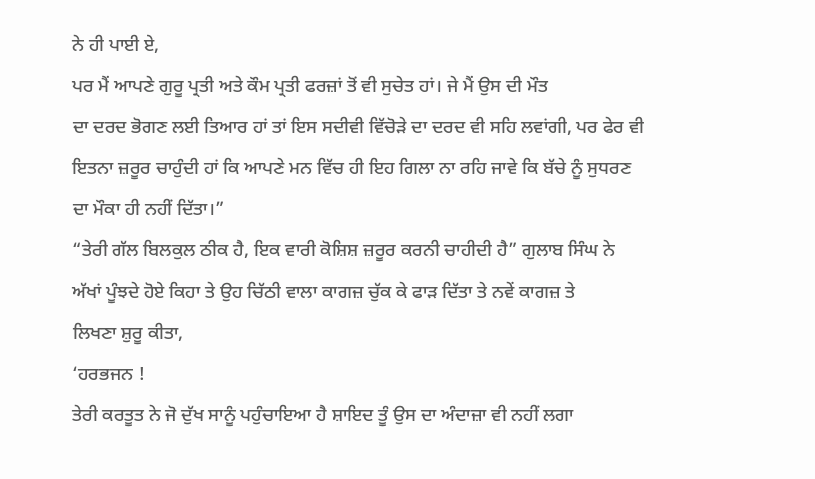ਨੇ ਹੀ ਪਾਈ ਏ,
ਪਰ ਮੈਂ ਆਪਣੇ ਗੁਰੂ ਪ੍ਰਤੀ ਅਤੇ ਕੌਮ ਪ੍ਰਤੀ ਫਰਜ਼ਾਂ ਤੋਂ ਵੀ ਸੁਚੇਤ ਹਾਂ। ਜੇ ਮੈਂ ਉਸ ਦੀ ਮੌਤ
ਦਾ ਦਰਦ ਭੋਗਣ ਲਈ ਤਿਆਰ ਹਾਂ ਤਾਂ ਇਸ ਸਦੀਵੀ ਵਿੱਚੋੜੇ ਦਾ ਦਰਦ ਵੀ ਸਹਿ ਲਵਾਂਗੀ, ਪਰ ਫੇਰ ਵੀ
ਇਤਨਾ ਜ਼ਰੂਰ ਚਾਹੁੰਦੀ ਹਾਂ ਕਿ ਆਪਣੇ ਮਨ ਵਿੱਚ ਹੀ ਇਹ ਗਿਲਾ ਨਾ ਰਹਿ ਜਾਵੇ ਕਿ ਬੱਚੇ ਨੂੰ ਸੁਧਰਣ
ਦਾ ਮੌਕਾ ਹੀ ਨਹੀਂ ਦਿੱਤਾ।”
“ਤੇਰੀ ਗੱਲ ਬਿਲਕੁਲ ਠੀਕ ਹੈ, ਇਕ ਵਾਰੀ ਕੋਸ਼ਿਸ਼ ਜ਼ਰੂਰ ਕਰਨੀ ਚਾਹੀਦੀ ਹੈ” ਗੁਲਾਬ ਸਿੰਘ ਨੇ
ਅੱਖਾਂ ਪੂੰਝਦੇ ਹੋਏ ਕਿਹਾ ਤੇ ਉਹ ਚਿੱਠੀ ਵਾਲਾ ਕਾਗਜ਼ ਚੁੱਕ ਕੇ ਫਾੜ ਦਿੱਤਾ ਤੇ ਨਵੇਂ ਕਾਗਜ਼ ਤੇ
ਲਿਖਣਾ ਸ਼ੁਰੂ ਕੀਤਾ,
‘ਹਰਭਜਨ !
ਤੇਰੀ ਕਰਤੂਤ ਨੇ ਜੋ ਦੁੱਖ ਸਾਨੂੰ ਪਹੁੰਚਾਇਆ ਹੈ ਸ਼ਾਇਦ ਤੂੰ ਉਸ ਦਾ ਅੰਦਾਜ਼ਾ ਵੀ ਨਹੀਂ ਲਗਾ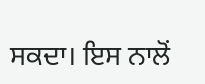ਸਕਦਾ। ਇਸ ਨਾਲੋਂ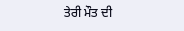ਤੇਰੀ ਮੌਤ ਦੀ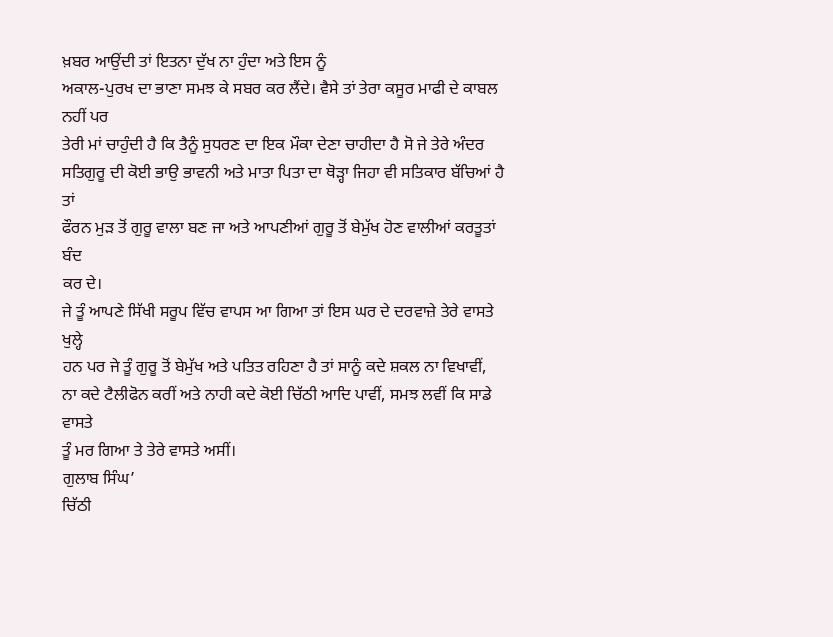ਖ਼ਬਰ ਆਉਂਦੀ ਤਾਂ ਇਤਨਾ ਦੁੱਖ ਨਾ ਹੁੰਦਾ ਅਤੇ ਇਸ ਨੂੰ
ਅਕਾਲ-ਪੁਰਖ ਦਾ ਭਾਣਾ ਸਮਝ ਕੇ ਸਬਰ ਕਰ ਲੈਂਦੇ। ਵੈਸੇ ਤਾਂ ਤੇਰਾ ਕਸੂਰ ਮਾਫੀ ਦੇ ਕਾਬਲ ਨਹੀਂ ਪਰ
ਤੇਰੀ ਮਾਂ ਚਾਹੁੰਦੀ ਹੈ ਕਿ ਤੈਨੂੰ ਸੁਧਰਣ ਦਾ ਇਕ ਮੌਕਾ ਦੇਣਾ ਚਾਹੀਦਾ ਹੈ ਸੋ ਜੇ ਤੇਰੇ ਅੰਦਰ
ਸਤਿਗੁਰੂ ਦੀ ਕੋਈ ਭਾਉ ਭਾਵਨੀ ਅਤੇ ਮਾਤਾ ਪਿਤਾ ਦਾ ਥੋੜ੍ਹਾ ਜਿਹਾ ਵੀ ਸਤਿਕਾਰ ਬੱਚਿਆਂ ਹੈ ਤਾਂ
ਫੌਰਨ ਮੁੜ ਤੋਂ ਗੁਰੂ ਵਾਲਾ ਬਣ ਜਾ ਅਤੇ ਆਪਣੀਆਂ ਗੁਰੂ ਤੋਂ ਬੇਮੁੱਖ ਹੋਣ ਵਾਲੀਆਂ ਕਰਤੂਤਾਂ ਬੰਦ
ਕਰ ਦੇ।
ਜੇ ਤੂੰ ਆਪਣੇ ਸਿੱਖੀ ਸਰੂਪ ਵਿੱਚ ਵਾਪਸ ਆ ਗਿਆ ਤਾਂ ਇਸ ਘਰ ਦੇ ਦਰਵਾਜ਼ੇ ਤੇਰੇ ਵਾਸਤੇ ਖੁਲ੍ਹੇ
ਹਨ ਪਰ ਜੇ ਤੂੰ ਗੁਰੂ ਤੋਂ ਬੇਮੁੱਖ ਅਤੇ ਪਤਿਤ ਰਹਿਣਾ ਹੈ ਤਾਂ ਸਾਨੂੰ ਕਦੇ ਸ਼ਕਲ ਨਾ ਵਿਖਾਵੀਂ,
ਨਾ ਕਦੇ ਟੈਲੀਫੋਨ ਕਰੀਂ ਅਤੇ ਨਾਹੀ ਕਦੇ ਕੋਈ ਚਿੱਠੀ ਆਦਿ ਪਾਵੀਂ, ਸਮਝ ਲਵੀਂ ਕਿ ਸਾਡੇ ਵਾਸਤੇ
ਤੂੰ ਮਰ ਗਿਆ ਤੇ ਤੇਰੇ ਵਾਸਤੇ ਅਸੀਂ।
ਗੁਲਾਬ ਸਿੰਘ’
ਚਿੱਠੀ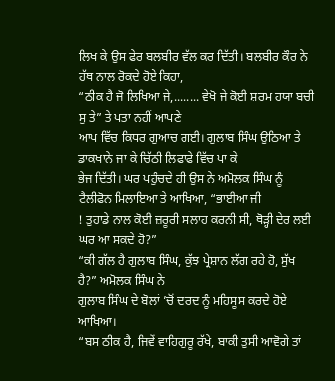ਲਿਖ ਕੇ ਉਸ ਫੇਰ ਬਲਬੀਰ ਵੱਲ ਕਰ ਦਿੱਤੀ। ਬਲਬੀਰ ਕੌਰ ਨੇ ਹੱਥ ਨਾਲ ਰੋਕਦੇ ਹੋਏ ਕਿਹਾ,
“ਠੀਕ ਹੈ ਜੋ ਲਿਖਿਆ ਜੇ,........ ਵੇਖੋ ਜੇ ਕੋਈ ਸ਼ਰਮ ਹਯਾ ਬਚੀ ਸੁ ਤੇ” ਤੇ ਪਤਾ ਨਹੀਂ ਆਪਣੇ
ਆਪ ਵਿੱਚ ਕਿਧਰ ਗੁਆਚ ਗਈ। ਗੁਲਾਬ ਸਿੰਘ ਉਠਿਆ ਤੇ ਡਾਕਖਾਨੇ ਜਾ ਕੇ ਚਿੱਠੀ ਲਿਫਾਫੇ ਵਿੱਚ ਪਾ ਕੇ
ਭੇਜ ਦਿੱਤੀ। ਘਰ ਪਹੁੰਚਦੇ ਹੀ ਉਸ ਨੇ ਅਮੋਲਕ ਸਿੰਘ ਨੂੰ ਟੈਲੀਫੋਨ ਮਿਲਾਇਆ ਤੇ ਆਖਿਆ, “ਭਾਈਆ ਜੀ
! ਤੁਹਾਡੇ ਨਾਲ ਕੋਈ ਜ਼ਰੂਰੀ ਸਲਾਹ ਕਰਨੀ ਸੀ, ਥੋੜ੍ਹੀ ਦੇਰ ਲਈ ਘਰ ਆ ਸਕਦੇ ਹੋ?”
“ਕੀ ਗੱਲ ਹੈ ਗੁਲਾਬ ਸਿੰਘ, ਕੁੱਝ ਪ੍ਰੇਸ਼ਾਨ ਲੱਗ ਰਹੇ ਹੋ, ਸੁੱਖ ਹੈ?” ਅਮੋਲਕ ਸਿੰਘ ਨੇ
ਗੁਲਾਬ ਸਿੰਘ ਦੇ ਬੋਲਾਂ ’ਚੋਂ ਦਰਦ ਨੂੰ ਮਹਿਸੂਸ ਕਰਦੇ ਹੋਏ ਆਖਿਆ।
“ਬਸ ਠੀਕ ਹੈ, ਜਿਵੇਂ ਵਾਹਿਗੁਰੂ ਰੱਖੇ, ਬਾਕੀ ਤੁਸੀ ਆਵੋਗੇ ਤਾਂ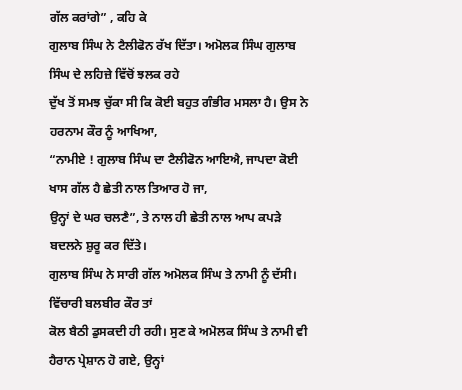ਗੱਲ ਕਰਾਂਗੇ” , ਕਹਿ ਕੇ
ਗੁਲਾਬ ਸਿੰਘ ਨੇ ਟੈਲੀਫੋਨ ਰੱਖ ਦਿੱਤਾ। ਅਮੋਲਕ ਸਿੰਘ ਗੁਲਾਬ ਸਿੰਘ ਦੇ ਲਹਿਜ਼ੇ ਵਿੱਚੋਂ ਝਲਕ ਰਹੇ
ਦੁੱਖ ਤੋਂ ਸਮਝ ਚੁੱਕਾ ਸੀ ਕਿ ਕੋਈ ਬਹੁਤ ਗੰਭੀਰ ਮਸਲਾ ਹੈ। ਉਸ ਨੇ ਹਰਨਾਮ ਕੌਰ ਨੂੰ ਆਖਿਆ,
“ਨਾਮੀਏ ! ਗੁਲਾਬ ਸਿੰਘ ਦਾ ਟੈਲੀਫੋਨ ਆਇਐ, ਜਾਪਦਾ ਕੋਈ ਖਾਸ ਗੱਲ ਹੈ ਛੇਤੀ ਨਾਲ ਤਿਆਰ ਹੋ ਜਾ,
ਉਨ੍ਹਾਂ ਦੇ ਘਰ ਚਲਣੈ”, ਤੇ ਨਾਲ ਹੀ ਛੇਤੀ ਨਾਲ ਆਪ ਕਪੜੇ ਬਦਲਨੇ ਸ਼ੁਰੂ ਕਰ ਦਿੱਤੇ।
ਗੁਲਾਬ ਸਿੰਘ ਨੇ ਸਾਰੀ ਗੱਲ ਅਮੋਲਕ ਸਿੰਘ ਤੇ ਨਾਮੀ ਨੂੰ ਦੱਸੀ। ਵਿੱਚਾਰੀ ਬਲਬੀਰ ਕੌਰ ਤਾਂ
ਕੋਲ ਬੈਠੀ ਡੁਸਕਦੀ ਹੀ ਰਹੀ। ਸੁਣ ਕੇ ਅਮੋਲਕ ਸਿੰਘ ਤੇ ਨਾਮੀ ਵੀ ਹੈਰਾਨ ਪ੍ਰੇਸ਼ਾਨ ਹੋ ਗਏ, ਉਨ੍ਹਾਂ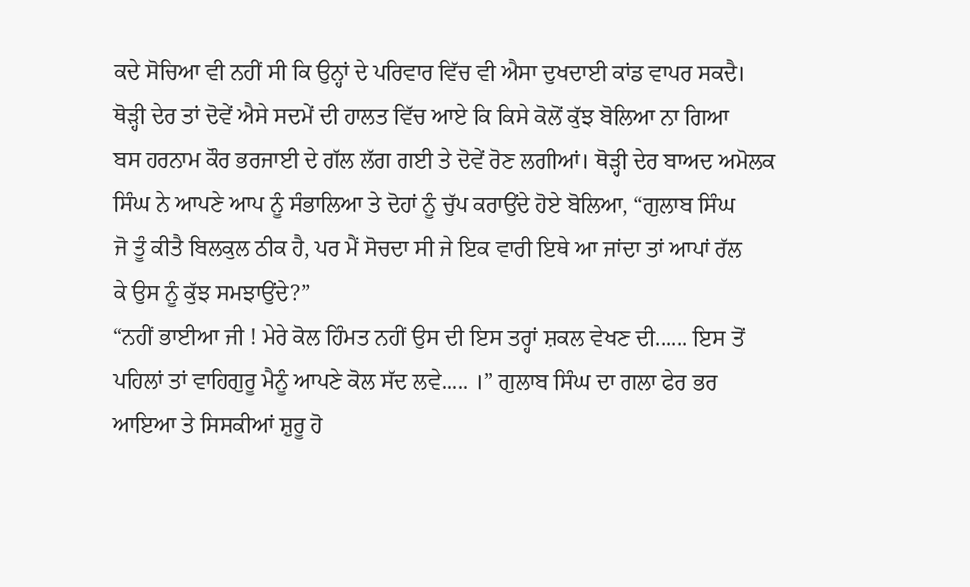ਕਦੇ ਸੋਚਿਆ ਵੀ ਨਹੀਂ ਸੀ ਕਿ ਉਨ੍ਹਾਂ ਦੇ ਪਰਿਵਾਰ ਵਿੱਚ ਵੀ ਐਸਾ ਦੁਖਦਾਈ ਕਾਂਡ ਵਾਪਰ ਸਕਦੈ।
ਥੋੜ੍ਹੀ ਦੇਰ ਤਾਂ ਦੋਵੇਂ ਐਸੇ ਸਦਮੇਂ ਦੀ ਹਾਲਤ ਵਿੱਚ ਆਏ ਕਿ ਕਿਸੇ ਕੋਲੋਂ ਕੁੱਝ ਬੋਲਿਆ ਨਾ ਗਿਆ
ਬਸ ਹਰਨਾਮ ਕੌਰ ਭਰਜਾਈ ਦੇ ਗੱਲ ਲੱਗ ਗਈ ਤੇ ਦੋਵੇਂ ਰੋਣ ਲਗੀਆਂ। ਥੋੜ੍ਹੀ ਦੇਰ ਬਾਅਦ ਅਮੋਲਕ
ਸਿੰਘ ਨੇ ਆਪਣੇ ਆਪ ਨੂੰ ਸੰਭਾਲਿਆ ਤੇ ਦੋਹਾਂ ਨੂੰ ਚੁੱਪ ਕਰਾਉਂਦੇ ਹੋਏ ਬੋਲਿਆ, “ਗੁਲਾਬ ਸਿੰਘ
ਜੋ ਤੂੰ ਕੀਤੈ ਬਿਲਕੁਲ ਠੀਕ ਹੈ, ਪਰ ਮੈਂ ਸੋਚਦਾ ਸੀ ਜੇ ਇਕ ਵਾਰੀ ਇਥੇ ਆ ਜਾਂਦਾ ਤਾਂ ਆਪਾਂ ਰੱਲ
ਕੇ ਉਸ ਨੂੰ ਕੁੱਝ ਸਮਝਾਉਂਦੇ?”
“ਨਹੀਂ ਭਾਈਆ ਜੀ ! ਮੇਰੇ ਕੋਲ ਹਿੰਮਤ ਨਹੀਂ ਉਸ ਦੀ ਇਸ ਤਰ੍ਹਾਂ ਸ਼ਕਲ ਵੇਖਣ ਦੀ...... ਇਸ ਤੋਂ
ਪਹਿਲਾਂ ਤਾਂ ਵਾਹਿਗੁਰੂ ਮੈਨੂੰ ਆਪਣੇ ਕੋਲ ਸੱਦ ਲਵੇ..... ।” ਗੁਲਾਬ ਸਿੰਘ ਦਾ ਗਲਾ ਫੇਰ ਭਰ
ਆਇਆ ਤੇ ਸਿਸਕੀਆਂ ਸ਼ੁਰੂ ਹੋ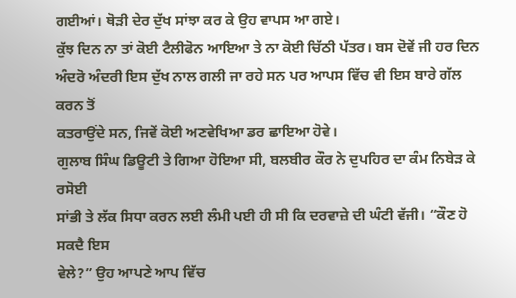ਗਈਆਂ। ਥੋੜੀ ਦੇਰ ਦੁੱਖ ਸਾਂਝਾ ਕਰ ਕੇ ਉਹ ਵਾਪਸ ਆ ਗਏ।
ਕੁੱਝ ਦਿਨ ਨਾ ਤਾਂ ਕੋਈ ਟੈਲੀਫੋਨ ਆਇਆ ਤੇ ਨਾ ਕੋਈ ਚਿੱਠੀ ਪੱਤਰ। ਬਸ ਦੋਵੇਂ ਜੀ ਹਰ ਦਿਨ
ਅੰਦਰੋ ਅੰਦਰੀ ਇਸ ਦੁੱਖ ਨਾਲ ਗਲੀ ਜਾ ਰਹੇ ਸਨ ਪਰ ਆਪਸ ਵਿੱਚ ਵੀ ਇਸ ਬਾਰੇ ਗੱਲ ਕਰਨ ਤੋਂ
ਕਤਰਾਉਂਦੇ ਸਨ, ਜਿਵੇਂ ਕੋਈ ਅਣਵੇਖਿਆ ਡਰ ਛਾਇਆ ਹੋਵੇ।
ਗੁਲਾਬ ਸਿੰਘ ਡਿਊਟੀ ਤੇ ਗਿਆ ਹੋਇਆ ਸੀ, ਬਲਬੀਰ ਕੌਰ ਨੇ ਦੁਪਹਿਰ ਦਾ ਕੰਮ ਨਿਬੇੜ ਕੇ ਰਸੋਈ
ਸਾਂਭੀ ਤੇ ਲੱਕ ਸਿਧਾ ਕਰਨ ਲਈ ਲੰਮੀ ਪਈ ਹੀ ਸੀ ਕਿ ਦਰਵਾਜ਼ੇ ਦੀ ਘੰਟੀ ਵੱਜੀ। “ਕੌਣ ਹੋ ਸਕਦੈ ਇਸ
ਵੇਲੇ?” ਉਹ ਆਪਣੇ ਆਪ ਵਿੱਚ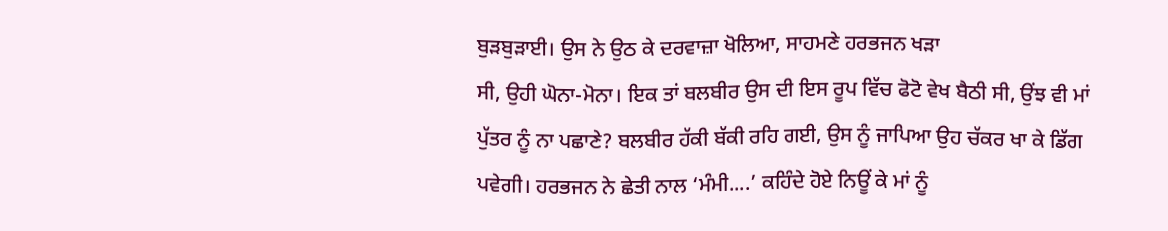ਬੁੜਬੁੜਾਈ। ਉਸ ਨੇ ਉਠ ਕੇ ਦਰਵਾਜ਼ਾ ਖੋਲਿਆ, ਸਾਹਮਣੇ ਹਰਭਜਨ ਖੜਾ
ਸੀ, ਉਹੀ ਘੋਨਾ-ਮੋਨਾ। ਇਕ ਤਾਂ ਬਲਬੀਰ ਉਸ ਦੀ ਇਸ ਰੂਪ ਵਿੱਚ ਫੋਟੋ ਵੇਖ ਬੈਠੀ ਸੀ, ਉਂਝ ਵੀ ਮਾਂ
ਪੁੱਤਰ ਨੂੰ ਨਾ ਪਛਾਣੇ? ਬਲਬੀਰ ਹੱਕੀ ਬੱਕੀ ਰਹਿ ਗਈ, ਉਸ ਨੂੰ ਜਾਪਿਆ ਉਹ ਚੱਕਰ ਖਾ ਕੇ ਡਿੱਗ
ਪਵੇਗੀ। ਹਰਭਜਨ ਨੇ ਛੇਤੀ ਨਾਲ ‘ਮੰਮੀ....’ ਕਹਿੰਦੇ ਹੋਏ ਨਿਊਂ ਕੇ ਮਾਂ ਨੂੰ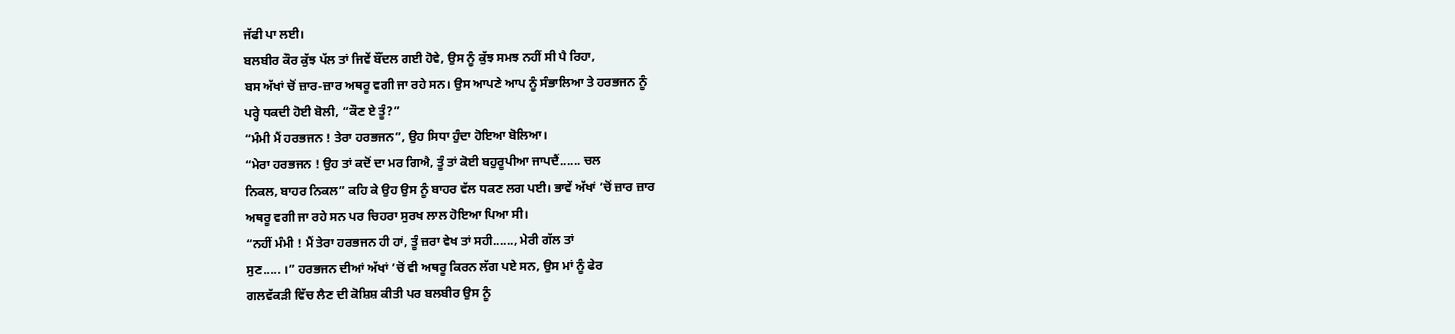ਜੱਫੀ ਪਾ ਲਈ।
ਬਲਬੀਰ ਕੌਰ ਕੁੱਝ ਪੱਲ ਤਾਂ ਜਿਵੇਂ ਬੌਂਦਲ ਗਈ ਹੋਵੇ, ਉਸ ਨੂੰ ਕੁੱਝ ਸਮਝ ਨਹੀਂ ਸੀ ਪੈ ਰਿਹਾ,
ਬਸ ਅੱਖਾਂ ਚੋਂ ਜ਼ਾਰ-ਜ਼ਾਰ ਅਥਰੂ ਵਗੀ ਜਾ ਰਹੇ ਸਨ। ਉਸ ਆਪਣੇ ਆਪ ਨੂੰ ਸੰਭਾਲਿਆ ਤੇ ਹਰਭਜਨ ਨੂੰ
ਪਰ੍ਹੇ ਧਕਦੀ ਹੋਈ ਬੋਲੀ, “ਕੌਣ ਏ ਤੂੰ?”
“ਮੰਮੀ ਮੈਂ ਹਰਭਜਨ ! ਤੇਰਾ ਹਰਭਜਨ”, ਉਹ ਸਿਧਾ ਹੁੰਦਾ ਹੋਇਆ ਬੋਲਿਆ।
“ਮੇਰਾ ਹਰਭਜਨ ! ਉਹ ਤਾਂ ਕਦੋਂ ਦਾ ਮਰ ਗਿਐ, ਤੂੰ ਤਾਂ ਕੋਈ ਬਹੁਰੂਪੀਆ ਜਾਪਦੈਂ...... ਚਲ
ਨਿਕਲ, ਬਾਹਰ ਨਿਕਲ” ਕਹਿ ਕੇ ਉਹ ਉਸ ਨੂੰ ਬਾਹਰ ਵੱਲ ਧਕਣ ਲਗ ਪਈ। ਭਾਵੇਂ ਅੱਖਾਂ ’ਚੋਂ ਜ਼ਾਰ ਜ਼ਾਰ
ਅਥਰੂ ਵਗੀ ਜਾ ਰਹੇ ਸਨ ਪਰ ਚਿਹਰਾ ਸੁਰਖ ਲਾਲ ਹੋਇਆ ਪਿਆ ਸੀ।
“ਨਹੀਂ ਮੰਮੀ ! ਮੈਂ ਤੇਰਾ ਹਰਭਜਨ ਹੀ ਹਾਂ, ਤੂੰ ਜ਼ਰਾ ਵੇਖ ਤਾਂ ਸਹੀ......, ਮੇਰੀ ਗੱਲ ਤਾਂ
ਸੁਣ..... ।” ਹਰਭਜਨ ਦੀਆਂ ਅੱਖਾਂ ’ਚੋਂ ਵੀ ਅਥਰੂ ਕਿਰਨ ਲੱਗ ਪਏ ਸਨ, ਉਸ ਮਾਂ ਨੂੰ ਫੇਰ
ਗਲਵੱਕੜੀ ਵਿੱਚ ਲੈਣ ਦੀ ਕੋਸ਼ਿਸ਼ ਕੀਤੀ ਪਰ ਬਲਬੀਰ ਉਸ ਨੂੰ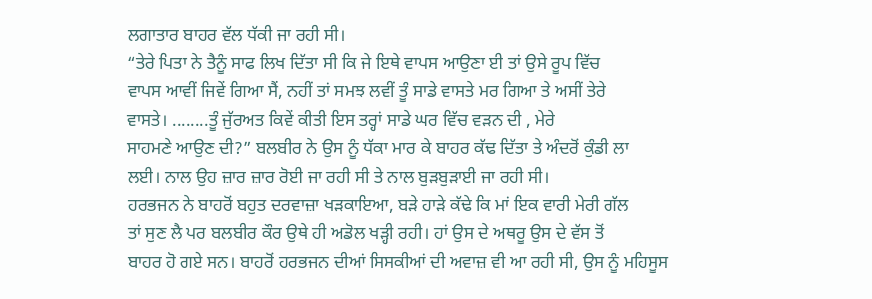ਲਗਾਤਾਰ ਬਾਹਰ ਵੱਲ ਧੱਕੀ ਜਾ ਰਹੀ ਸੀ।
“ਤੇਰੇ ਪਿਤਾ ਨੇ ਤੈਨੂੰ ਸਾਫ ਲਿਖ ਦਿੱਤਾ ਸੀ ਕਿ ਜੇ ਇਥੇ ਵਾਪਸ ਆਉਣਾ ਈ ਤਾਂ ਉਸੇ ਰੂਪ ਵਿੱਚ
ਵਾਪਸ ਆਵੀਂ ਜਿਵੇਂ ਗਿਆ ਸੈਂ, ਨਹੀਂ ਤਾਂ ਸਮਝ ਲਵੀਂ ਤੂੰ ਸਾਡੇ ਵਾਸਤੇ ਮਰ ਗਿਆ ਤੇ ਅਸੀਂ ਤੇਰੇ
ਵਾਸਤੇ। ........ਤੂੰ ਜੁੱਰਅਤ ਕਿਵੇਂ ਕੀਤੀ ਇਸ ਤਰ੍ਹਾਂ ਸਾਡੇ ਘਰ ਵਿੱਚ ਵੜਨ ਦੀ , ਮੇਰੇ
ਸਾਹਮਣੇ ਆਉਣ ਦੀ?” ਬਲਬੀਰ ਨੇ ਉਸ ਨੂੰ ਧੱਕਾ ਮਾਰ ਕੇ ਬਾਹਰ ਕੱਢ ਦਿੱਤਾ ਤੇ ਅੰਦਰੋਂ ਕੁੰਡੀ ਲਾ
ਲਈ। ਨਾਲ ਉਹ ਜ਼ਾਰ ਜ਼ਾਰ ਰੋਈ ਜਾ ਰਹੀ ਸੀ ਤੇ ਨਾਲ ਬੁੜਬੁੜਾਈ ਜਾ ਰਹੀ ਸੀ।
ਹਰਭਜਨ ਨੇ ਬਾਹਰੋਂ ਬਹੁਤ ਦਰਵਾਜ਼ਾ ਖੜਕਾਇਆ, ਬੜੇ ਹਾੜੇ ਕੱਢੇ ਕਿ ਮਾਂ ਇਕ ਵਾਰੀ ਮੇਰੀ ਗੱਲ
ਤਾਂ ਸੁਣ ਲੈ ਪਰ ਬਲਬੀਰ ਕੌਰ ਉਥੇ ਹੀ ਅਡੋਲ ਖੜ੍ਹੀ ਰਹੀ। ਹਾਂ ਉਸ ਦੇ ਅਥਰੂ ਉਸ ਦੇ ਵੱਸ ਤੋਂ
ਬਾਹਰ ਹੋ ਗਏ ਸਨ। ਬਾਹਰੋਂ ਹਰਭਜਨ ਦੀਆਂ ਸਿਸਕੀਆਂ ਦੀ ਅਵਾਜ਼ ਵੀ ਆ ਰਹੀ ਸੀ, ਉਸ ਨੂੰ ਮਹਿਸੂਸ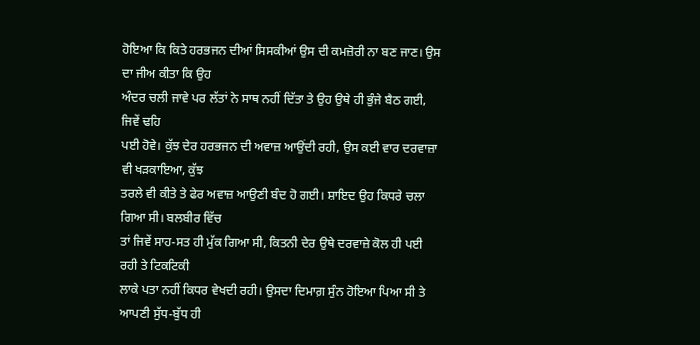ਹੋਇਆ ਕਿ ਕਿਤੇ ਹਰਭਜਨ ਦੀਆਂ ਸਿਸਕੀਆਂ ਉਸ ਦੀ ਕਮਜ਼ੋਰੀ ਨਾ ਬਣ ਜਾਣ। ਉਸ ਦਾ ਜੀਅ ਕੀਤਾ ਕਿ ਉਹ
ਅੰਦਰ ਚਲੀ ਜਾਵੇ ਪਰ ਲੱਤਾਂ ਨੇ ਸਾਥ ਨਹੀਂ ਦਿੱਤਾ ਤੇ ਉਹ ਉਥੇ ਹੀ ਭੁੰਜੇ ਬੈਠ ਗਈ, ਜਿਵੇਂ ਢਹਿ
ਪਈ ਹੋਵੇ। ਕੁੱਝ ਦੇਰ ਹਰਭਜਨ ਦੀ ਅਵਾਜ਼ ਆਉਂਦੀ ਰਹੀ, ਉਸ ਕਈ ਵਾਰ ਦਰਵਾਜ਼ਾ ਵੀ ਖੜਕਾਇਆ, ਕੁੱਝ
ਤਰਲੇ ਵੀ ਕੀਤੇ ਤੇ ਫੇਰ ਅਵਾਜ਼ ਆਉਣੀ ਬੰਦ ਹੋ ਗਈ। ਸ਼ਾਇਦ ਉਹ ਕਿਧਰੇ ਚਲਾ ਗਿਆ ਸੀ। ਬਲਬੀਰ ਵਿੱਚ
ਤਾਂ ਜਿਵੇਂ ਸਾਹ-ਸਤ ਹੀ ਮੁੱਕ ਗਿਆ ਸੀ, ਕਿਤਨੀ ਦੇਰ ਉਥੇ ਦਰਵਾਜ਼ੇ ਕੋਲ ਹੀ ਪਈ ਰਹੀ ਤੇ ਟਿਕਟਿਕੀ
ਲਾਕੇ ਪਤਾ ਨਹੀਂ ਕਿਧਰ ਵੇਖਦੀ ਰਹੀ। ਉਸਦਾ ਦਿਮਾਗ਼ ਸੁੰਨ ਹੋਇਆ ਪਿਆ ਸੀ ਤੇ ਆਪਣੀ ਸੁੱਧ-ਬੁੱਧ ਹੀ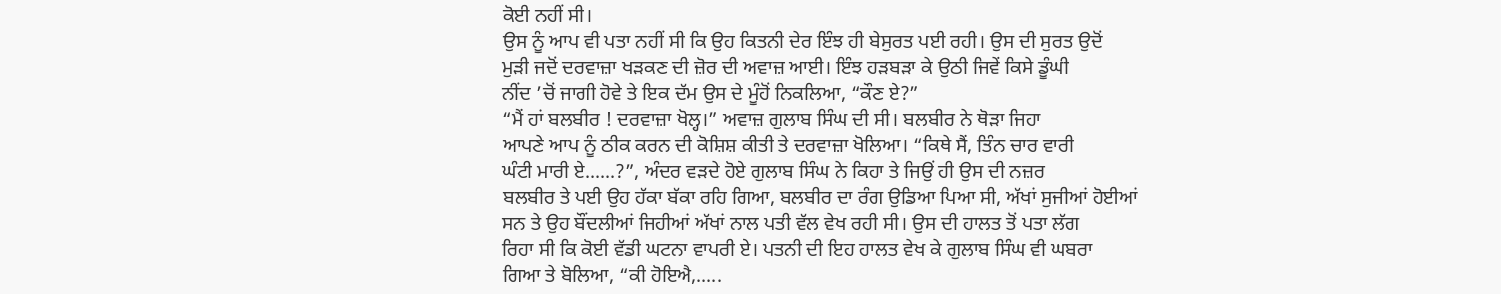ਕੋਈ ਨਹੀਂ ਸੀ।
ਉਸ ਨੂੰ ਆਪ ਵੀ ਪਤਾ ਨਹੀਂ ਸੀ ਕਿ ਉਹ ਕਿਤਨੀ ਦੇਰ ਇੰਝ ਹੀ ਬੇਸੁਰਤ ਪਈ ਰਹੀ। ਉਸ ਦੀ ਸੁਰਤ ਉਦੋਂ
ਮੁੜੀ ਜਦੋਂ ਦਰਵਾਜ਼ਾ ਖੜਕਣ ਦੀ ਜ਼ੋਰ ਦੀ ਅਵਾਜ਼ ਆਈ। ਇੰਝ ਹੜਬੜਾ ਕੇ ਉਠੀ ਜਿਵੇਂ ਕਿਸੇ ਡੂੰਘੀ
ਨੀਂਦ ’ਚੋਂ ਜਾਗੀ ਹੋਵੇ ਤੇ ਇਕ ਦੱਮ ਉਸ ਦੇ ਮੂੰਹੋਂ ਨਿਕਲਿਆ, “ਕੌਣ ਏ?”
“ਮੈਂ ਹਾਂ ਬਲਬੀਰ ! ਦਰਵਾਜ਼ਾ ਖੋਲ੍ਹ।” ਅਵਾਜ਼ ਗੁਲਾਬ ਸਿੰਘ ਦੀ ਸੀ। ਬਲਬੀਰ ਨੇ ਥੋੜਾ ਜਿਹਾ
ਆਪਣੇ ਆਪ ਨੂੰ ਠੀਕ ਕਰਨ ਦੀ ਕੋਸ਼ਿਸ਼ ਕੀਤੀ ਤੇ ਦਰਵਾਜ਼ਾ ਖੋਲਿਆ। “ਕਿਥੇ ਸੈਂ, ਤਿੰਨ ਚਾਰ ਵਾਰੀ
ਘੰਟੀ ਮਾਰੀ ਏ......?”, ਅੰਦਰ ਵੜਦੇ ਹੋਏ ਗੁਲਾਬ ਸਿੰਘ ਨੇ ਕਿਹਾ ਤੇ ਜਿਉਂ ਹੀ ਉਸ ਦੀ ਨਜ਼ਰ
ਬਲਬੀਰ ਤੇ ਪਈ ਉਹ ਹੱਕਾ ਬੱਕਾ ਰਹਿ ਗਿਆ, ਬਲਬੀਰ ਦਾ ਰੰਗ ਉਡਿਆ ਪਿਆ ਸੀ, ਅੱਖਾਂ ਸੁਜੀਆਂ ਹੋਈਆਂ
ਸਨ ਤੇ ਉਹ ਬੌਂਦਲੀਆਂ ਜਿਹੀਆਂ ਅੱਖਾਂ ਨਾਲ ਪਤੀ ਵੱਲ ਵੇਖ ਰਹੀ ਸੀ। ਉਸ ਦੀ ਹਾਲਤ ਤੋਂ ਪਤਾ ਲੱਗ
ਰਿਹਾ ਸੀ ਕਿ ਕੋਈ ਵੱਡੀ ਘਟਨਾ ਵਾਪਰੀ ਏ। ਪਤਨੀ ਦੀ ਇਹ ਹਾਲਤ ਵੇਖ ਕੇ ਗੁਲਾਬ ਸਿੰਘ ਵੀ ਘਬਰਾ
ਗਿਆ ਤੇ ਬੋਲਿਆ, “ਕੀ ਹੋਇਐ,.....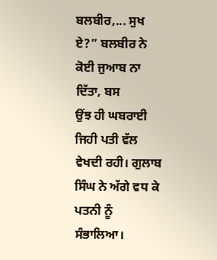ਬਲਬੀਰ,... ਸੁਖ ਏ?” ਬਲਬੀਰ ਨੇ ਕੋਈ ਜੁਆਬ ਨਾ ਦਿੱਤਾ, ਬਸ
ਉਂਝ ਹੀ ਘਬਰਾਈ ਜਿਹੀ ਪਤੀ ਵੱਲ ਵੇਖਦੀ ਰਹੀ। ਗੁਲਾਬ ਸਿੰਘ ਨੇ ਅੱਗੇ ਵਧ ਕੇ ਪਤਨੀ ਨੂੰ ਸੰਭਾਲਿਆ।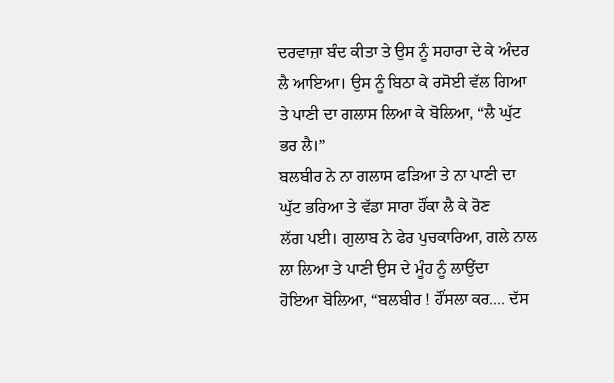ਦਰਵਾਜ਼ਾ ਬੰਦ ਕੀਤਾ ਤੇ ਉਸ ਨੂੰ ਸਹਾਰਾ ਦੇ ਕੇ ਅੰਦਰ ਲੈ ਆਇਆ। ਉਸ ਨੂੰ ਬਿਠਾ ਕੇ ਰਸੋਈ ਵੱਲ ਗਿਆ
ਤੇ ਪਾਣੀ ਦਾ ਗਲਾਸ ਲਿਆ ਕੇ ਬੋਲਿਆ, “ਲੈ ਘੁੱਟ ਭਰ ਲੈ।”
ਬਲਬੀਰ ਨੇ ਨਾ ਗਲਾਸ ਫੜਿਆ ਤੇ ਨਾ ਪਾਣੀ ਦਾ ਘੁੱਟ ਭਰਿਆ ਤੇ ਵੱਡਾ ਸਾਰਾ ਹੌਂਕਾ ਲੈ ਕੇ ਰੋਣ
ਲੱਗ ਪਈ। ਗੁਲਾਬ ਨੇ ਫੇਰ ਪੁਚਕਾਰਿਆ, ਗਲੇ ਨਾਲ ਲਾ ਲਿਆ ਤੇ ਪਾਣੀ ਉਸ ਦੇ ਮੂੰਹ ਨੂੰ ਲਾਉਂਦਾ
ਹੋਇਆ ਬੋਲਿਆ, “ਬਲਬੀਰ ! ਹੌਂਸਲਾ ਕਰ.... ਦੱਸ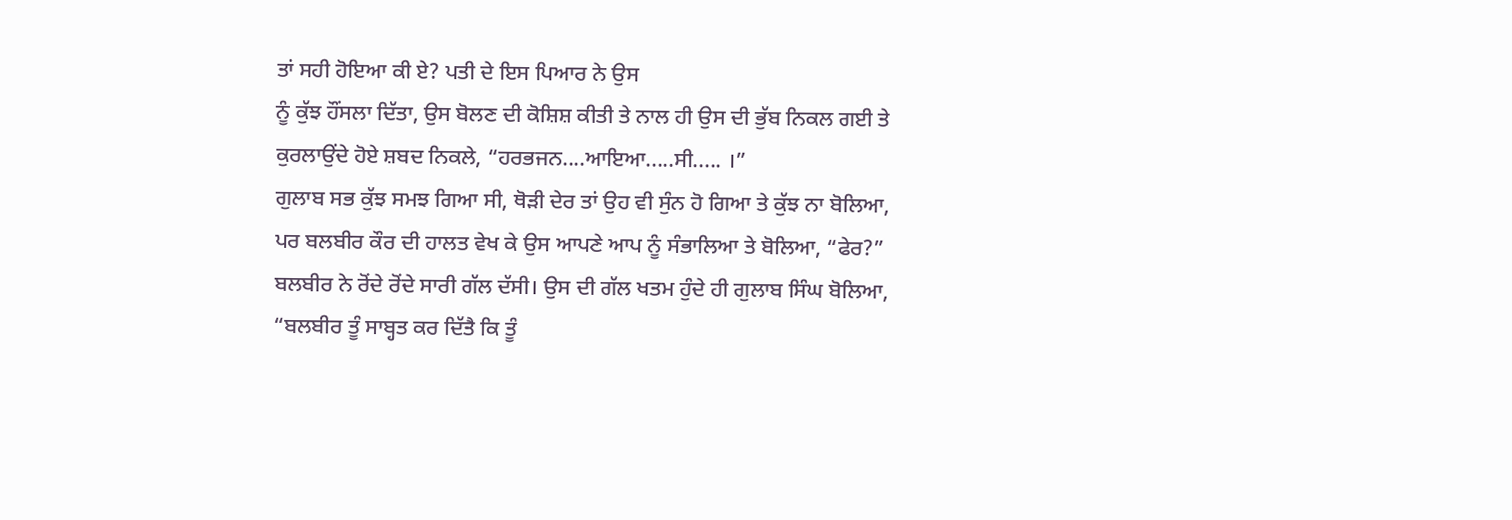ਤਾਂ ਸਹੀ ਹੋਇਆ ਕੀ ਏ? ਪਤੀ ਦੇ ਇਸ ਪਿਆਰ ਨੇ ਉਸ
ਨੂੰ ਕੁੱਝ ਹੌਂਸਲਾ ਦਿੱਤਾ, ਉਸ ਬੋਲਣ ਦੀ ਕੋਸ਼ਿਸ਼ ਕੀਤੀ ਤੇ ਨਾਲ ਹੀ ਉਸ ਦੀ ਭੁੱਬ ਨਿਕਲ ਗਈ ਤੇ
ਕੁਰਲਾਉਂਦੇ ਹੋਏ ਸ਼ਬਦ ਨਿਕਲੇ, “ਹਰਭਜਨ....ਆਇਆ.....ਸੀ..... ।”
ਗੁਲਾਬ ਸਭ ਕੁੱਝ ਸਮਝ ਗਿਆ ਸੀ, ਥੋੜੀ ਦੇਰ ਤਾਂ ਉਹ ਵੀ ਸੁੰਨ ਹੋ ਗਿਆ ਤੇ ਕੁੱਝ ਨਾ ਬੋਲਿਆ,
ਪਰ ਬਲਬੀਰ ਕੌਰ ਦੀ ਹਾਲਤ ਵੇਖ ਕੇ ਉਸ ਆਪਣੇ ਆਪ ਨੂੰ ਸੰਭਾਲਿਆ ਤੇ ਬੋਲਿਆ, “ਫੇਰ?”
ਬਲਬੀਰ ਨੇ ਰੋਂਦੇ ਰੋਂਦੇ ਸਾਰੀ ਗੱਲ ਦੱਸੀ। ਉਸ ਦੀ ਗੱਲ ਖਤਮ ਹੁੰਦੇ ਹੀ ਗੁਲਾਬ ਸਿੰਘ ਬੋਲਿਆ,
“ਬਲਬੀਰ ਤੂੰ ਸਾਬ੍ਹਤ ਕਰ ਦਿੱਤੈ ਕਿ ਤੂੰ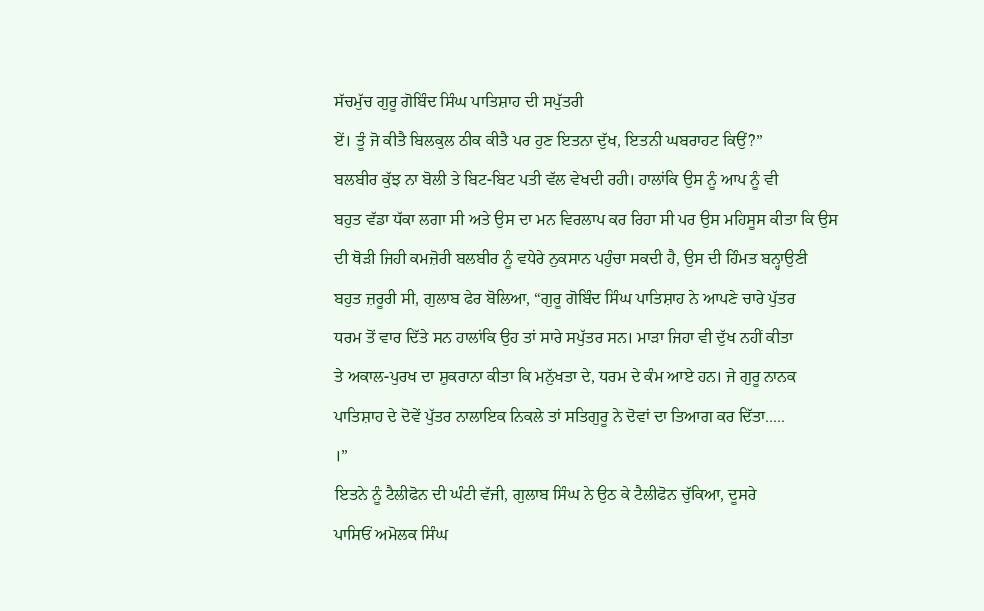ਸੱਚਮੁੱਚ ਗੁਰੂ ਗੋਬਿੰਦ ਸਿੰਘ ਪਾਤਿਸ਼ਾਹ ਦੀ ਸਪੁੱਤਰੀ
ਏਂ। ਤੂੰ ਜੋ ਕੀਤੈ ਬਿਲਕੁਲ ਠੀਕ ਕੀਤੈ ਪਰ ਹੁਣ ਇਤਨਾ ਦੁੱਖ, ਇਤਨੀ ਘਬਰਾਹਟ ਕਿਉਂ?”
ਬਲਬੀਰ ਕੁੱਝ ਨਾ ਬੋਲੀ ਤੇ ਬਿਟ-ਬਿਟ ਪਤੀ ਵੱਲ ਵੇਖਦੀ ਰਹੀ। ਹਾਲਾਂਕਿ ਉਸ ਨੂੰ ਆਪ ਨੂੰ ਵੀ
ਬਹੁਤ ਵੱਡਾ ਧੱਕਾ ਲਗਾ ਸੀ ਅਤੇ ਉਸ ਦਾ ਮਨ ਵਿਰਲਾਪ ਕਰ ਰਿਹਾ ਸੀ ਪਰ ਉਸ ਮਹਿਸੂਸ ਕੀਤਾ ਕਿ ਉਸ
ਦੀ ਥੋੜੀ ਜਿਹੀ ਕਮਜ਼ੋਰੀ ਬਲਬੀਰ ਨੂੰ ਵਧੇਰੇ ਨੁਕਸਾਨ ਪਹੁੰਚਾ ਸਕਦੀ ਹੈ, ਉਸ ਦੀ ਹਿੰਮਤ ਬਨ੍ਹਾਉਣੀ
ਬਹੁਤ ਜ਼ਰੂਰੀ ਸੀ, ਗੁਲਾਬ ਫੇਰ ਬੋਲਿਆ, “ਗੁਰੂ ਗੋਬਿੰਦ ਸਿੰਘ ਪਾਤਿਸ਼ਾਹ ਨੇ ਆਪਣੇ ਚਾਰੇ ਪੁੱਤਰ
ਧਰਮ ਤੋਂ ਵਾਰ ਦਿੱਤੇ ਸਨ ਹਾਲਾਂਕਿ ਉਹ ਤਾਂ ਸਾਰੇ ਸਪੁੱਤਰ ਸਨ। ਮਾੜਾ ਜਿਹਾ ਵੀ ਦੁੱਖ ਨਹੀਂ ਕੀਤਾ
ਤੇ ਅਕਾਲ-ਪੁਰਖ ਦਾ ਸ਼ੁਕਰਾਨਾ ਕੀਤਾ ਕਿ ਮਨੁੱਖਤਾ ਦੇ, ਧਰਮ ਦੇ ਕੰਮ ਆਏ ਹਨ। ਜੇ ਗੁਰੂ ਨਾਨਕ
ਪਾਤਿਸ਼ਾਹ ਦੇ ਦੋਵੇਂ ਪੁੱਤਰ ਨਾਲਾਇਕ ਨਿਕਲੇ ਤਾਂ ਸਤਿਗੁਰੂ ਨੇ ਦੋਵਾਂ ਦਾ ਤਿਆਗ ਕਰ ਦਿੱਤਾ.....
।”
ਇਤਨੇ ਨੂੰ ਟੈਲੀਫੋਨ ਦੀ ਘੰਟੀ ਵੱਜੀ, ਗੁਲਾਬ ਸਿੰਘ ਨੇ ਉਠ ਕੇ ਟੈਲੀਫੋਨ ਚੁੱਕਿਆ, ਦੂਸਰੇ
ਪਾਸਿਓਂ ਅਮੋਲਕ ਸਿੰਘ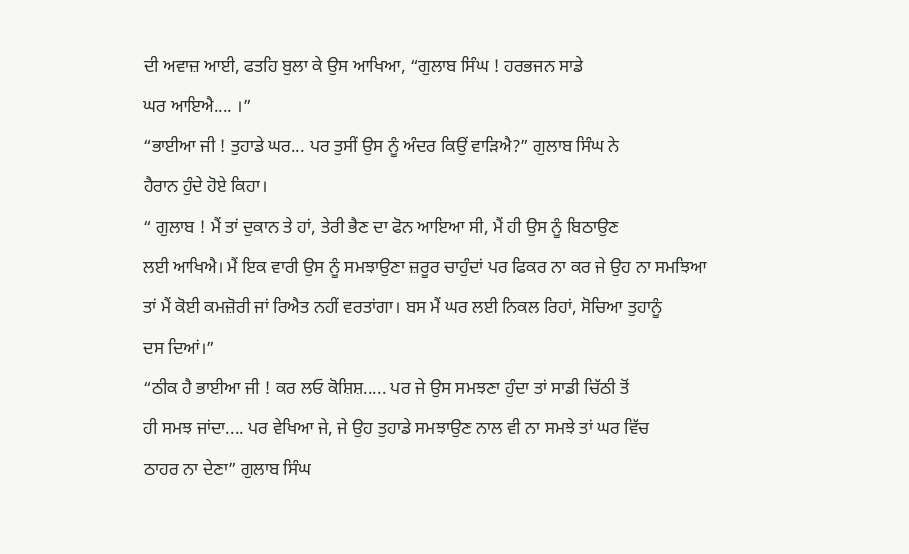ਦੀ ਅਵਾਜ਼ ਆਈ, ਫਤਹਿ ਬੁਲਾ ਕੇ ਉਸ ਆਖਿਆ, “ਗੁਲਾਬ ਸਿੰਘ ! ਹਰਭਜਨ ਸਾਡੇ
ਘਰ ਆਇਐ.... ।”
“ਭਾਈਆ ਜੀ ! ਤੁਹਾਡੇ ਘਰ... ਪਰ ਤੁਸੀਂ ਉਸ ਨੂੰ ਅੰਦਰ ਕਿਉਂ ਵਾੜਿਐ?” ਗੁਲਾਬ ਸਿੰਘ ਨੇ
ਹੈਰਾਨ ਹੁੰਦੇ ਹੋਏ ਕਿਹਾ।
“ ਗੁਲਾਬ ! ਮੈਂ ਤਾਂ ਦੁਕਾਨ ਤੇ ਹਾਂ, ਤੇਰੀ ਭੈਣ ਦਾ ਫੋਨ ਆਇਆ ਸੀ, ਮੈਂ ਹੀ ਉਸ ਨੂੰ ਬਿਠਾਉਣ
ਲਈ ਆਖਿਐ। ਮੈਂ ਇਕ ਵਾਰੀ ਉਸ ਨੂੰ ਸਮਝਾਉਣਾ ਜ਼ਰੂਰ ਚਾਹੁੰਦਾਂ ਪਰ ਫਿਕਰ ਨਾ ਕਰ ਜੇ ਉਹ ਨਾ ਸਮਝਿਆ
ਤਾਂ ਮੈਂ ਕੋਈ ਕਮਜ਼ੋਰੀ ਜਾਂ ਰਿਐਤ ਨਹੀਂ ਵਰਤਾਂਗਾ। ਬਸ ਮੈਂ ਘਰ ਲਈ ਨਿਕਲ ਰਿਹਾਂ, ਸੋਚਿਆ ਤੁਹਾਨੂੰ
ਦਸ ਦਿਆਂ।”
“ਠੀਕ ਹੈ ਭਾਈਆ ਜੀ ! ਕਰ ਲਓ ਕੋਸ਼ਿਸ਼..... ਪਰ ਜੇ ਉਸ ਸਮਝਣਾ ਹੁੰਦਾ ਤਾਂ ਸਾਡੀ ਚਿੱਠੀ ਤੋਂ
ਹੀ ਸਮਝ ਜਾਂਦਾ.... ਪਰ ਵੇਖਿਆ ਜੇ, ਜੇ ਉਹ ਤੁਹਾਡੇ ਸਮਝਾਉਣ ਨਾਲ ਵੀ ਨਾ ਸਮਝੇ ਤਾਂ ਘਰ ਵਿੱਚ
ਠਾਹਰ ਨਾ ਦੇਣਾ” ਗੁਲਾਬ ਸਿੰਘ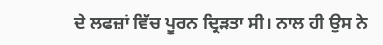ਦੇ ਲਫਜ਼ਾਂ ਵਿੱਚ ਪੂਰਨ ਦ੍ਰਿੜਤਾ ਸੀ। ਨਾਲ ਹੀ ਉਸ ਨੇ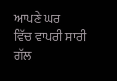ਆਪਣੇ ਘਰ
ਵਿੱਚ ਵਾਪਰੀ ਸਾਰੀ ਗੱਲ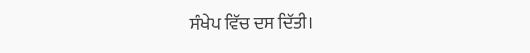ਸੰਖੇਪ ਵਿੱਚ ਦਸ ਦਿੱਤੀ।